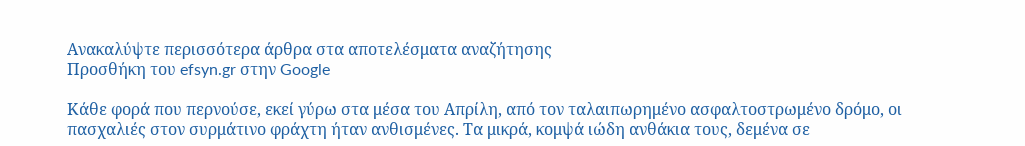Ανακαλύψτε περισσότερα άρθρα στα αποτελέσματα αναζήτησης
Προσθήκη του efsyn.gr στην Google

Κάθε φορά που περνούσε, εκεί γύρω στα μέσα του Απρίλη, από τον ταλαιπωρημένο ασφαλτοστρωμένο δρόμο, οι πασχαλιές στον συρμάτινο φράχτη ήταν ανθισμένες. Τα μικρά, κομψά ιώδη ανθάκια τους, δεμένα σε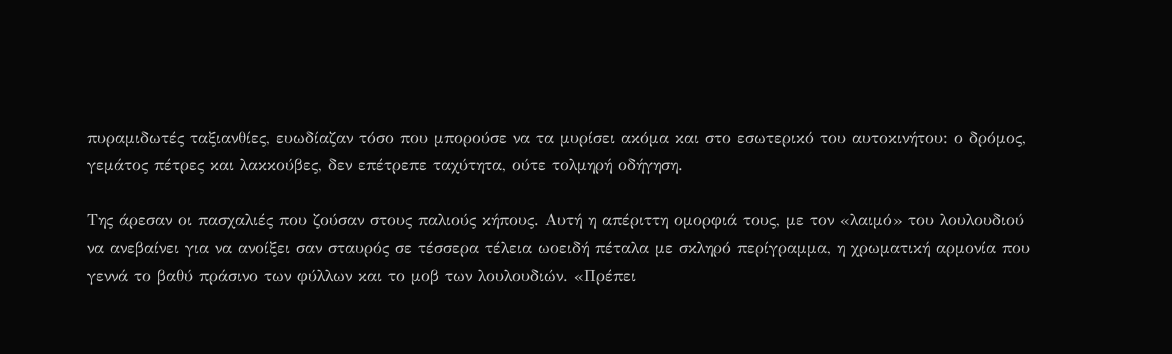πυραμιδωτές ταξιανθίες, ευωδίαζαν τόσο που μπορούσε να τα μυρίσει ακόμα και στο εσωτερικό του αυτοκινήτου: ο δρόμος, γεμάτος πέτρες και λακκούβες, δεν επέτρεπε ταχύτητα, ούτε τολμηρή οδήγηση.

Της άρεσαν οι πασχαλιές που ζούσαν στους παλιούς κήπους. Αυτή η απέριττη ομορφιά τους, με τον «λαιμό» του λουλουδιού να ανεβαίνει για να ανοίξει σαν σταυρός σε τέσσερα τέλεια ωοειδή πέταλα με σκληρό περίγραμμα, η χρωματική αρμονία που γεννά το βαθύ πράσινο των φύλλων και το μοβ των λουλουδιών. «Πρέπει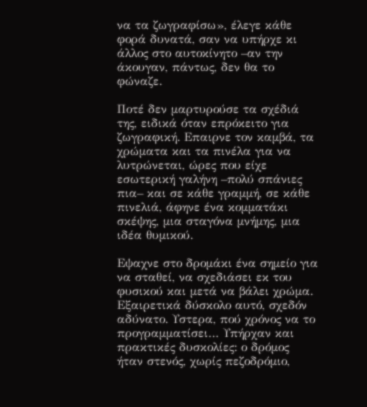να τα ζωγραφίσω», έλεγε κάθε φορά δυνατά, σαν να υπήρχε κι άλλος στο αυτοκίνητο –αν την άκουγαν, πάντως, δεν θα το φώναζε.

Ποτέ δεν μαρτυρούσε τα σχέδιά της, ειδικά όταν επρόκειτο για ζωγραφική. Eπαιρνε τον καμβά, τα χρώματα και τα πινέλα για να λυτρώνεται, ώρες που είχε εσωτερική γαλήνη –πολύ σπάνιες πια– και σε κάθε γραμμή, σε κάθε πινελιά, άφηνε ένα κομματάκι σκέψης, μια σταγόνα μνήμης, μια ιδέα θυμικού.

Eψαχνε στο δρομάκι ένα σημείο για να σταθεί, να σχεδιάσει εκ του φυσικού και μετά να βάλει χρώμα. Εξαιρετικά δύσκολο αυτό, σχεδόν αδύνατο. Υστερα, πού χρόνος να το προγραμματίσει… Υπήρχαν και πρακτικές δυσκολίες: ο δρόμος ήταν στενός, χωρίς πεζοδρόμιο,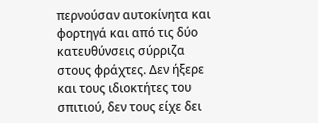περνούσαν αυτοκίνητα και φορτηγά και από τις δύο κατευθύνσεις σύρριζα στους φράχτες. Δεν ήξερε και τους ιδιοκτήτες του σπιτιού, δεν τους είχε δει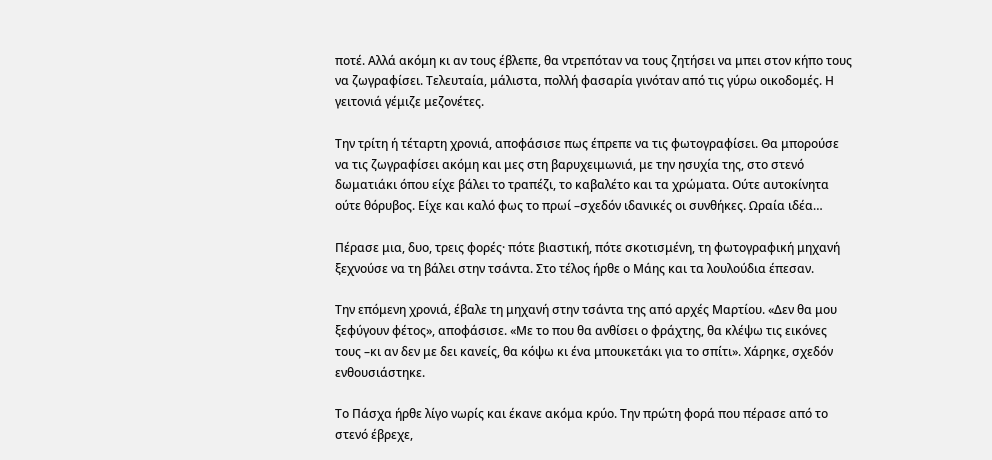ποτέ. Αλλά ακόμη κι αν τους έβλεπε, θα ντρεπόταν να τους ζητήσει να μπει στον κήπο τους να ζωγραφίσει. Τελευταία, μάλιστα, πολλή φασαρία γινόταν από τις γύρω οικοδομές. Η γειτονιά γέμιζε μεζονέτες.

Την τρίτη ή τέταρτη χρονιά, αποφάσισε πως έπρεπε να τις φωτογραφίσει. Θα μπορούσε να τις ζωγραφίσει ακόμη και μες στη βαρυχειμωνιά, με την ησυχία της, στο στενό δωματιάκι όπου είχε βάλει το τραπέζι, το καβαλέτο και τα χρώματα. Ούτε αυτοκίνητα ούτε θόρυβος. Είχε και καλό φως το πρωί –σχεδόν ιδανικές οι συνθήκες. Ωραία ιδέα…

Πέρασε μια, δυο, τρεις φορές· πότε βιαστική, πότε σκοτισμένη, τη φωτογραφική μηχανή ξεχνούσε να τη βάλει στην τσάντα. Στο τέλος ήρθε ο Μάης και τα λουλούδια έπεσαν.

Την επόμενη χρονιά, έβαλε τη μηχανή στην τσάντα της από αρχές Μαρτίου. «Δεν θα μου ξεφύγουν φέτος», αποφάσισε. «Με το που θα ανθίσει ο φράχτης, θα κλέψω τις εικόνες τους –κι αν δεν με δει κανείς, θα κόψω κι ένα μπουκετάκι για το σπίτι». Χάρηκε, σχεδόν ενθουσιάστηκε.

Το Πάσχα ήρθε λίγο νωρίς και έκανε ακόμα κρύο. Την πρώτη φορά που πέρασε από το στενό έβρεχε,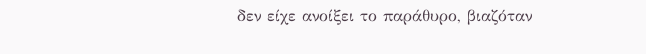δεν είχε ανοίξει το παράθυρο, βιαζόταν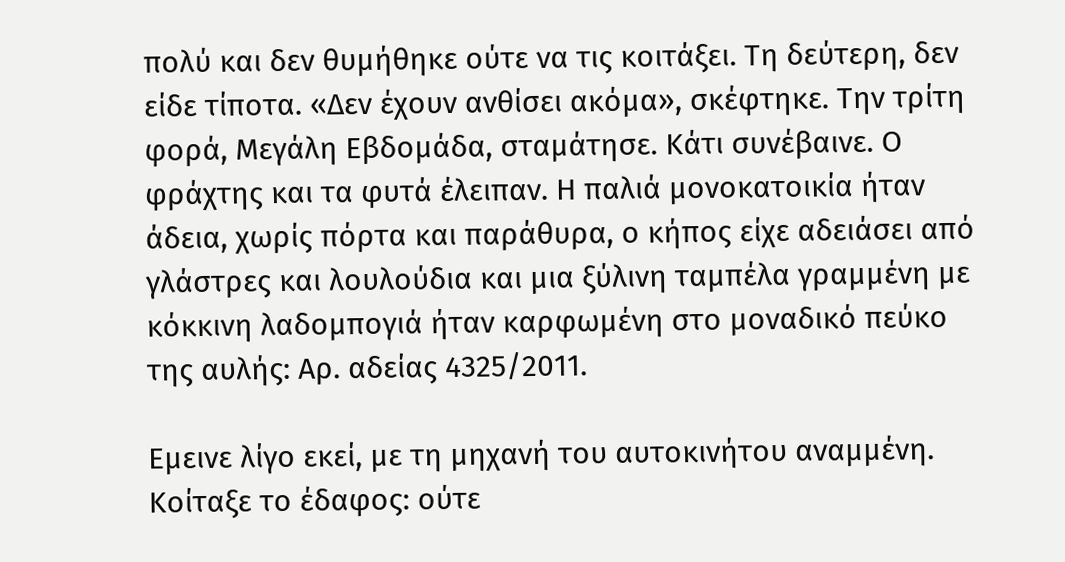πολύ και δεν θυμήθηκε ούτε να τις κοιτάξει. Τη δεύτερη, δεν είδε τίποτα. «Δεν έχουν ανθίσει ακόμα», σκέφτηκε. Την τρίτη φορά, Μεγάλη Εβδομάδα, σταμάτησε. Κάτι συνέβαινε. Ο φράχτης και τα φυτά έλειπαν. Η παλιά μονοκατοικία ήταν άδεια, χωρίς πόρτα και παράθυρα, ο κήπος είχε αδειάσει από γλάστρες και λουλούδια και μια ξύλινη ταμπέλα γραμμένη με κόκκινη λαδομπογιά ήταν καρφωμένη στο μοναδικό πεύκο της αυλής: Αρ. αδείας 4325/2011.

Εμεινε λίγο εκεί, με τη μηχανή του αυτοκινήτου αναμμένη. Κοίταξε το έδαφος: ούτε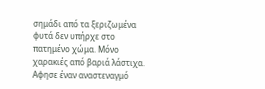σημάδι από τα ξεριζωμένα φυτά δεν υπήρχε στο πατημένο χώμα. Μόνο χαρακιές από βαριά λάστιχα. Αφησε έναν αναστεναγμό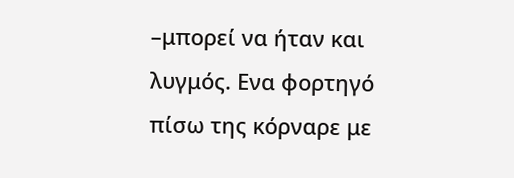–μπορεί να ήταν και λυγμός. Ενα φορτηγό πίσω της κόρναρε με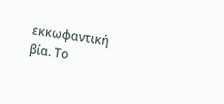εκκωφαντική βία. Το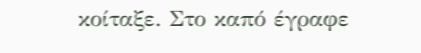κοίταξε. Στο καπό έγραφε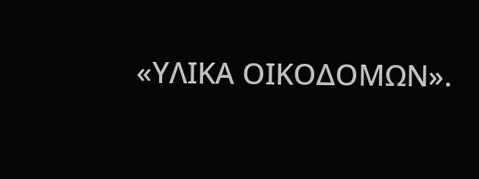«ΥΛΙΚΑ ΟΙΚΟΔΟΜΩΝ».